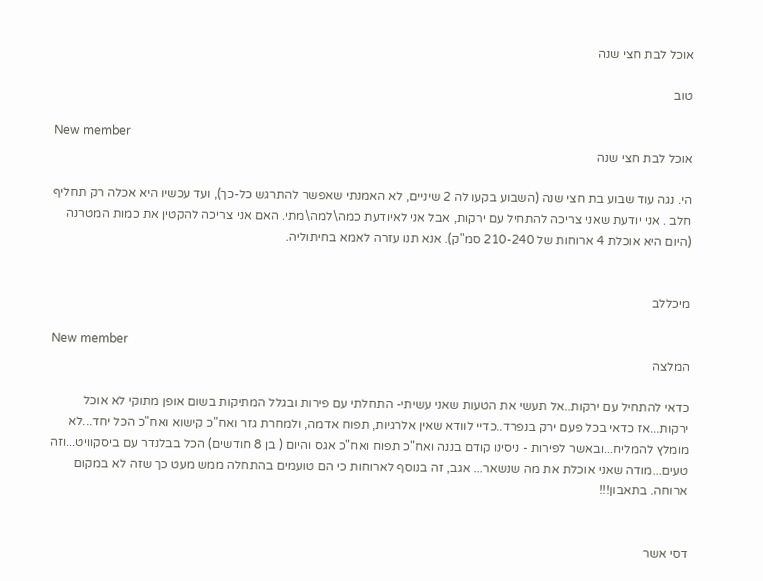אוכל לבת חצי שנה

טוב

New member
אוכל לבת חצי שנה

הי. נגה עוד שבוע בת חצי שנה (השבוע בקעו לה 2 שיניים, לא האמנתי שאפשר להתרגש כל-כך), ועד עכשיו היא אכלה רק תחליף חלב . אני יודעת שאני צריכה להתחיל עם ירקות, אבל אני לאיודעת כמה\למה\מתי. האם אני צריכה להקטין את כמות המטרנה (היום היא אוכלת 4 ארוחות של 210-240 סמ"ק). אנא תנו עזרה לאמא בחיתוליה.


מיכללב

New member
המלצה

כדאי להתחיל עם ירקות..אל תעשי את הטעות שאני עשיתי- התחלתי עם פירות ובגלל המתיקות בשום אופן מתוקי לא אוכל ירקות...אז כדאי בכל פעם ירק בנפרד..כדיי לוודא שאין אלרגיות, תפוח אדמה, ולמחרת גזר ואח"כ קישוא ואח"כ הכל יחד...לא מומלץ להמליח...ובאשר לפירות - ניסינו קודם בננה ואח"כ תפוח ואח"כ אגס והיום ( בן 8 חודשים) הכל בבלנדר עם ביסקוויט...וזה טעים...מודה שאני אוכלת את מה שנשאר... אגב, זה בנוסף לארוחות כי הם טועמים בהתחלה ממש מעט כך שזה לא במקום ארוחה. בתאבון!!!


דסי אשר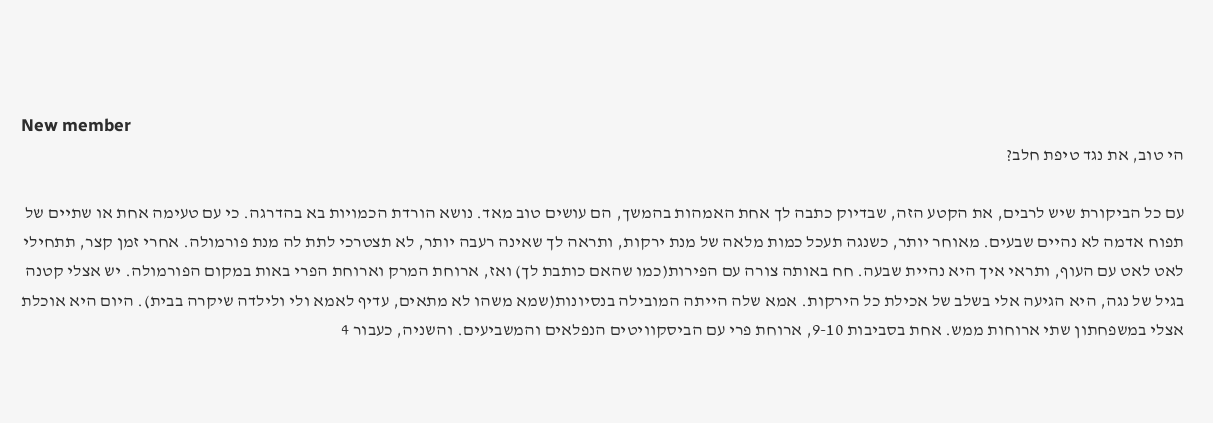New member
הי טוב, את נגד טיפת חלב?

עם כל הביקורת שיש לרבים, את הקטע הזה, שבדיוק כתבה לך אחת האמהות בהמשך, הם עושים טוב מאד. נושא הורדת הכמויות בא בהדרגה. כי עם טעימה אחת או שתיים של תפוח אדמה לא נהיים שבעים. מאוחר יותר, כשנגה תעכל כמות מלאה של מנת ירקות, ותראה לך שאינה רעבה יותר, לא תצטרכי לתת לה מנת פורמולה. אחרי זמן קצר, תתחילי לאט לאט עם העוף, ותראי איך היא נהיית שבעה. חח באותה צורה עם הפירות(כמו שהאם כותבת לך) ואז, ארוחת המרק וארוחת הפרי באות במקום הפורמולה. יש אצלי קטנה בגיל של נגה, היא הגיעה אלי בשלב של אכילת כל הירקות. אמא שלה הייתה המובילה בנסיונות(שמא משהו לא מתאים, עדיף לאמא ולי ולילדה שיקרה בבית). היום היא אוכלת אצלי במשפחתון שתי ארוחות ממש. אחת בסביבות 9-10, ארוחת פרי עם הביסקוויטים הנפלאים והמשביעים. והשניה, כעבור 4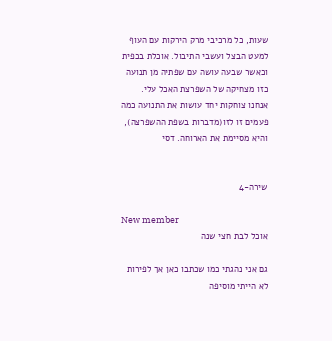שעות, כל מרכיבי מרק הירקות עם העוף למעט הבצל ועשבי התיבול. אוכלת בכפית וכאשר שבעה עושה עם שפתיה מן תנועה כזו מצחיקה של השפרצת האכל עלי. אנחנו צוחקות יחד עושות את התנועה כמה פעמים זו לזו(מדברות בשפת ההשפרצה), והיא מסיימת את הארוחה. דסי


שירה-4

New member
אוכל לבת חצי שנה

גם אני נהגתי כמו שכתבו כאן אך לפירות לא הייתי מוסיפה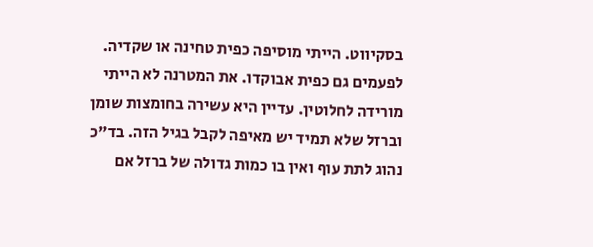בסקיווט. הייתי מוסיפה כפית טחינה או שקדיה. לפעמים גם כפית אבוקדו. את המטרנה לא הייתי מורידה לחלוטין. עדיין היא עשירה בחומצות שומן וברזל שלא תמיד יש מאיפה לקבל בגיל הזה. בד"כ נהוג לתת עוף ואין בו כמות גדולה של ברזל אם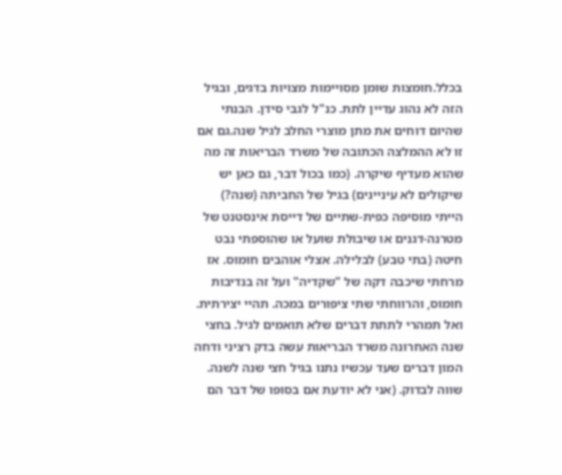בכלל.חומצות שומן מסויימות מצויות בדגים, ובגיל הזה לא נהוג עדיין לתת. כנ"ל לגבי סידן. הבנתי שהיום דוחים את מתן מוצרי החלב לגיל שנה.גם אם זו לא ההמלצה הכתובה של משרד הבריאות זה מה שהוא מעדיף שיקרה. (כמו בכול דבר, גם כאן יש שיקולים לא עיניינים) בגיל של החביתה (שנה?) הייתי מוסיפה כפית-שתיים של דייסת אינסטנט של מטרנה-דגנים או שיבולת שועל או שהוספתי נבט חיטה (בתי טבע) לבלילה. אצלי אוהבים חומוס. אז מרחתי שיכבה דקה של "שקדיה" ועל זה בנדיבות חומוס, והרווחתי שתי ציפורים במכה. תהיי יצירתית. ואל תמהרי לתתת דברים שלא תואמים לגיל. בחצי שנה האחרונה משרד הבריאות עשה בדק רציני ודחה המון דברים שעד עכשיו נתנו בגיל חצי שנה לשנה. שווה לבדוק. (אני לא יודעת אם בסופו של דבר הם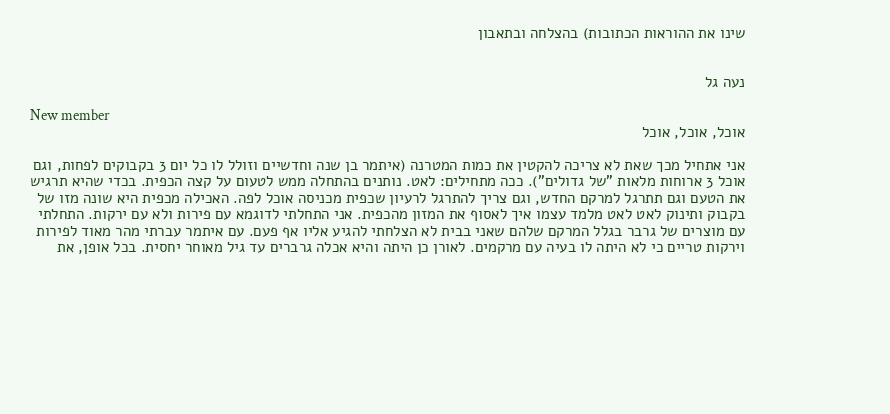שינו את ההוראות הכתובות) בהצלחה ובתאבון


נעה גל

New member
אוכל, אוכל, אוכל

אני אתחיל מכך שאת לא צריכה להקטין את כמות המטרנה (איתמר בן שנה וחדשיים וזולל לו כל יום 3 בקבוקים לפחות, וגם אוכל 3 ארוחות מלאות "של גדולים"). ככה מתחילים: לאט. נותנים בהתחלה ממש לטעום על קצה הכפית. בכדי שהיא תרגיש את הטעם וגם תתרגל למרקם החדש, וגם צריך להתרגל לרעיון שכפית מכניסה אוכל לפה. האכילה מכפית היא שונה מזו של בקבוק ותינוק לאט לאט מלמד עצמו איך לאסוף את המזון מהכפית. אני התחלתי לדוגמא עם פירות ולא עם ירקות. התחלתי עם מוצרים של גרבר בגלל המרקם שלהם שאני בבית לא הצלחתי להגיע אליו אף פעם. עם איתמר עברתי מהר מאוד לפירות וירקות טריים כי לא היתה לו בעיה עם מרקמים. לאורן כן היתה והיא אכלה גרברים עד גיל מאוחר יחסית. בכל אופן, את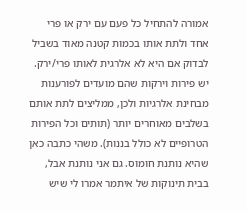אמורה להתחיל כל פעם עם ירק או פרי אחד ולתת אותו בכמות קטנה מאוד בשביל לבדוק אם היא לא אלרגית לאותו פרי/ירק. יש פירות וירקות שהם מועדים לפורענות מבחינת אלרגיות ולכן, ממליצים לתת אותם בשלבים מאוחרים יותר (תותים וכל הפירות הטרופיים לא כולל בננות). משהי כתבה כאן שהיא נותנת חומוס. גם אני נותנת אבל, בבית תינוקות של איתמר אמרו לי שיש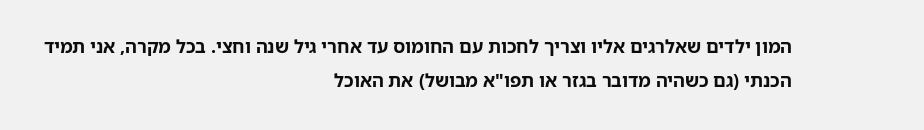המון ילדים שאלרגים אליו וצריך לחכות עם החומוס עד אחרי גיל שנה וחצי. בכל מקרה, אני תמיד הכנתי (גם כשהיה מדובר בגזר או תפו"א מבושל) את האוכל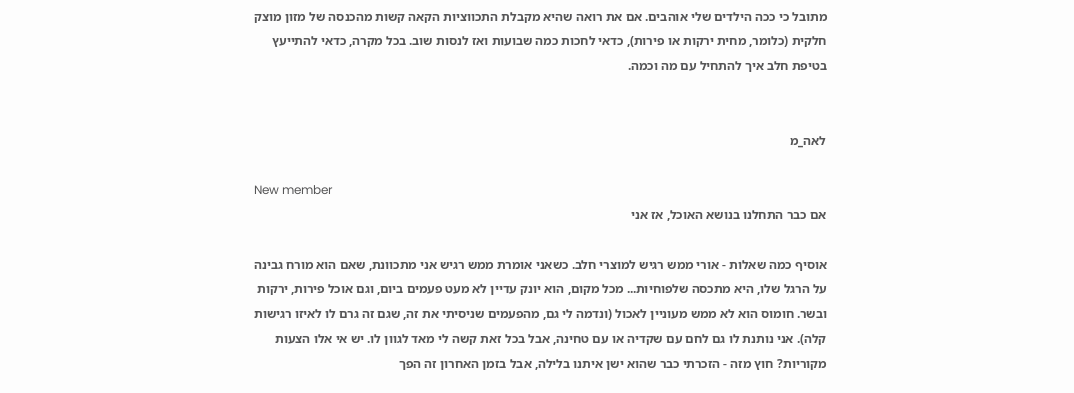מתובל כי ככה הילדים שלי אוהבים. אם את רואה שהיא מקבלת התכווציות הקאה קשות מהכנסה של מזון מוצק חלקית (כלומר, מחית ירקות או פירות), כדאי לחכות כמה שבועות ואז לנסות שוב. בכל מקרה, כדאי להתייעץ בטיפת חלב איך להתחיל עם מה וכמה.


לאה_מ

New member
אם כבר התחלנו בנושא האוכל, אז אני

אוסיף כמה שאלות - אורי ממש רגיש למוצרי חלב. כשאני אומרת ממש רגיש אני מתכוונת, שאם הוא מורח גבינה על הרגל שלו, היא מתכסה שלפוחיות... מכל מקום, הוא יונק עדיין לא מעט פעמים ביום, וגם אוכל פירות, ירקות ובשר. חומוס הוא לא ממש מעוניין לאכול (ונדמה לי גם, מהפעמים שניסיתי את זה, שגם זה גרם לו לאיזו רגישות קלה). אני נותנת לו גם לחם עם שקדיה או עם טחינה, אבל בכל זאת קשה לי מאד לגוון לו. יש אי אלו הצעות מקוריות? חוץ מזה - הזכרתי כבר שהוא ישן איתנו בלילה, אבל בזמן האחרון זה הפך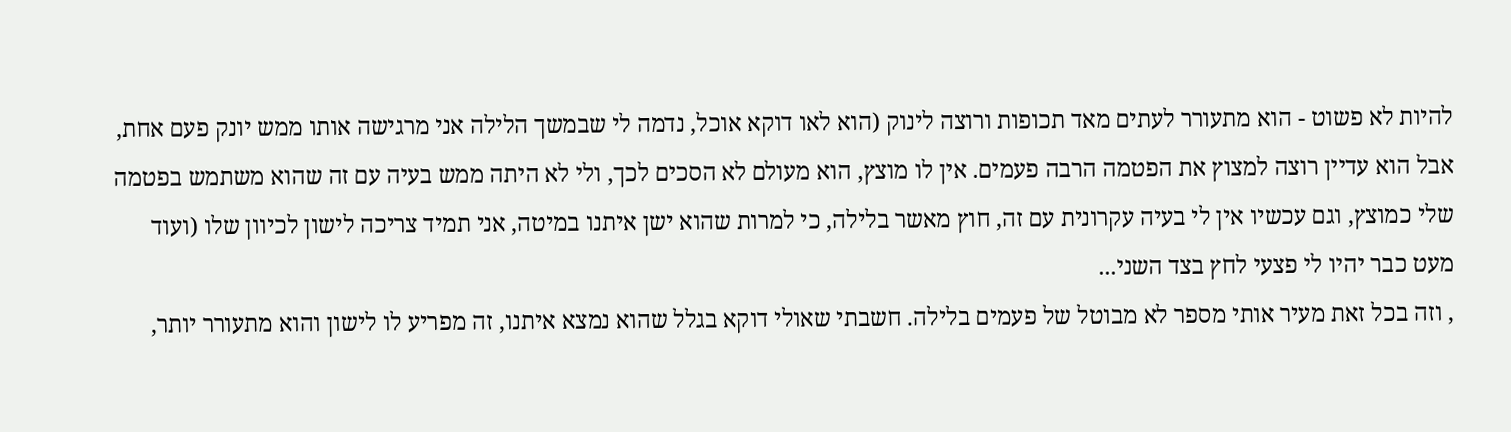להיות לא פשוט - הוא מתעורר לעתים מאד תכופות ורוצה לינוק (הוא לאו דוקא אוכל, נדמה לי שבמשך הלילה אני מרגישה אותו ממש יונק פעם אחת, אבל הוא עדיין רוצה למצוץ את הפטמה הרבה פעמים. אין לו מוצץ, הוא מעולם לא הסכים לכך, ולי לא היתה ממש בעיה עם זה שהוא משתמש בפטמה שלי כמוצץ, וגם עכשיו אין לי בעיה עקרונית עם זה, חוץ מאשר בלילה, כי למרות שהוא ישן איתנו במיטה, אני תמיד צריכה לישון לכיוון שלו (ועוד מעט כבר יהיו לי פצעי לחץ בצד השני...
, וזה בכל זאת מעיר אותי מספר לא מבוטל של פעמים בלילה. חשבתי שאולי דוקא בגלל שהוא נמצא איתנו, זה מפריע לו לישון והוא מתעורר יותר,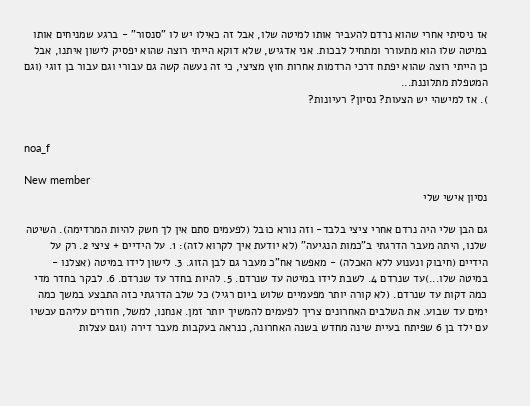אז ניסיתי אחרי שהוא נרדם להעביר אותו למיטה שלו, אבל זה כאילו יש לו "סנסור" - ברגע שמניחים אותו במיטה שלו הוא מתעורר ומתחיל לבכות. אני אדגיש, שלא דוקא הייתי רוצה שהוא יפסיק לישון איתנו, אבל כן הייתי רוצה שהוא יפתח דרכי הרדמות אחרות חוץ מציצי, כי זה נעשה קשה גם עבורי וגם עבור בן זוגי (וגם המטפלת מתלוננת...
). אז למישהי יש הצעות? נסיון? רעיונות?


noa_f

New member
נסיון אישי שלי

גם הבן שלי היה נרדם אחרי ציצי בלבד- וזה נורא כובל (לפעמים סתם אין לך חשק להיות המרדימה). השיטה שלנו, היתה מעבר הדרגתי ב"כמות הנגיעה" (לא יודעת איך לקרוא לזה): 1. על הידיים + ציצי 2. רק על הידיים (חיבוק ונענוע ללא האכלה) - מאפשר אח"כ מעבר גם לבן הזוג. 3. לישון לידו במיטה (אצלנו - במיטה שלו...)עד שנרדם 4. לשבת לידו במיטה עד שנרדם. 5. להיות בחדר עד שנרדם. 6. לבקר בחדר מדי כמה דקות עד שנרדם. (לא קורה יותר מפעמיים שלוש ביום רגיל) כל שלב הדרגתי כזה התבצע במשך כמה ימים עד שבוע. את השלבים האחרונים צריך לפעמים להמשיך יותר זמן. אנחנו, למשל, חוזרים עליהם עכשיו עם ילד בן 6 שפיתח בעיית שינה מחדש בשנה האחרונה, כנראה בעקבות מעבר דירה (וגם עצלות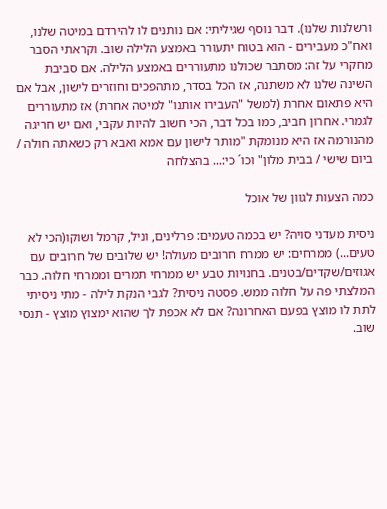ורשלנות שלנו). דבר נוסף שגיליתי: אם נותנים לו להירדם במיטה שלנו, ואח"כ מעבירים - הוא בטוח יתעורר באמצע הלילה שוב. וקראתי הסבר מחקרי על זה: מסתבר שכולנו מתעוררים באמצע הלילה. אם סביבת השינה שלנו לא משתנה, אז הכל בסדר, מתהפכים וחוזרים לישון, אבל אם היא פתאום אחרת (למשל "העבירו אותנו" למיטה אחרת) אז מתעוררים לגמרי. אחרון חביב, כמו בכל דבר, הכי חשוב להיות עקבי, ואם יש חריגה מהנורמה אז היא מנומקת "מותר לישון עם אמא ואבא רק כשאתה חולה / ביום שישי / בבית מלון" וכו´ כי:... בהצלחה

כמה הצעות לגוון של אוכל

ניסית מעדני סויה? יש בכמה טעמים: פרלינים, וניל, קרמל ושוקו(הכי לא טעים...) ממרחים: יש ממרח חרובים מעולה! יש שלובים של חרובים עם אגוזים/שקדים/בטנים. בחנויות טבע יש ממרחי תמרים וממרחי חלוה. כבר המלצתי פה על חלוה ממש. פסטה ניסית? לגבי הנקת לילה - מתי ניסיתי לתת לו מוצץ בפעם האחרונה? אם לא אכפת לך שהוא ימצוץ מוצץ - תנסי שוב.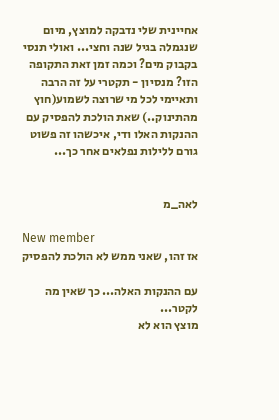אחיינית שלי נדבקה למוצץ, מיום שנגמלה בגיל שנה וחצי... ואולי תנסי בקבוק מים? וכמה זמן זאת התקופה הזו? מנסיון - תקטרי על זה הרבה ותאיימי לכל מי שרוצה לשמוע(חוץ מהתינוק..) שאת הולכת להפסיק עם ההנקות האלו ודי, איכשהו זה פשוט גורם ללילות נפלאים אחר כך...


לאה_מ

New member
אז זהו, שאני ממש לא הולכת להפסיק

עם ההנקות האלה... כך שאין מה לקטר...
מוצץ הוא לא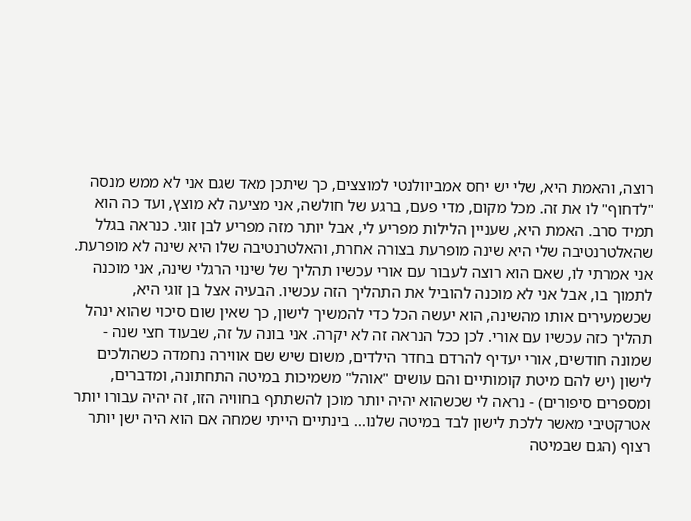רוצה, והאמת היא, שלי יש יחס אמביוולנטי למוצצים, כך שיתכן מאד שגם אני לא ממש מנסה "לדחוף" לו את זה. מכל מקום, מדי פעם, ברגע של חולשה, אני מציעה לא מוצץ, ועד כה הוא תמיד סרב. האמת היא, שעניין הלילות מפריע לי, אבל יותר מזה מפריע לבן זוגי. כנראה בגלל שהאלטרנטיבה שלי היא שינה מופרעת בצורה אחרת, והאלטרנטיבה שלו היא שינה לא מופרעת. אני אמרתי לו, שאם הוא רוצה לעבור עם אורי עכשיו תהליך של שינוי הרגלי שינה, אני מוכנה לתמוך בו, אבל אני לא מוכנה להוביל את התהליך הזה עכשיו. הבעיה אצל בן זוגי היא, שכשמעירים אותו מהשינה, הוא יעשה הכל כדי להמשיך לישון, כך שאין שום סיכוי שהוא ינהל תהליך כזה עכשיו עם אורי. לכן ככל הנראה זה לא יקרה. אני בונה על זה, שבעוד חצי שנה - שמונה חודשים, אורי יעדיף להרדם בחדר הילדים, משום שיש שם אווירה נחמדה כשהולכים לישון (יש להם מיטת קומותיים והם עושים "אוהל" משמיכות במיטה התחתונה, ומדברים, ומספרים סיפורים) - נראה לי שכשהוא יהיה יותר מוכן להשתתף בחוויה הזו, זה יהיה עבורו יותר אטרקטיבי מאשר ללכת לישון לבד במיטה שלנו... בינתיים הייתי שמחה אם הוא היה ישן יותר רצוף (הגם שבמיטה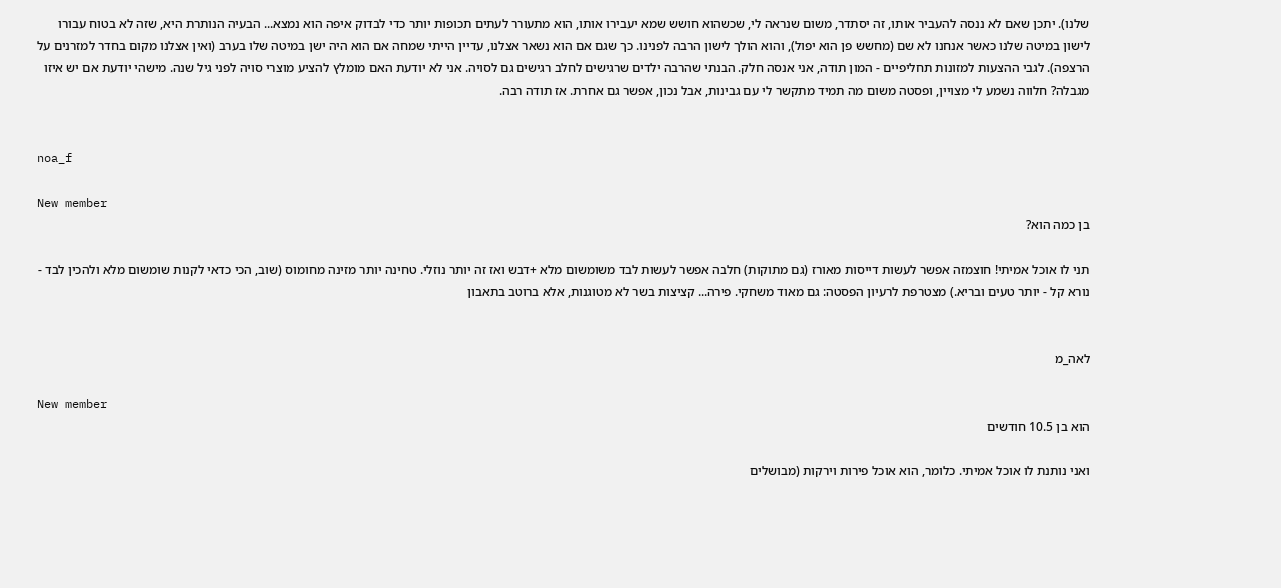שלנו). יתכן שאם לא ננסה להעביר אותו, זה יסתדר, משום שנראה לי, שכשהוא חושש שמא יעבירו אותו, הוא מתעורר לעתים תכופות יותר כדי לבדוק איפה הוא נמצא... הבעיה הנותרת היא, שזה לא בטוח עבורו לישון במיטה שלנו כאשר אנחנו לא שם (מחשש פן הוא יפול), והוא הולך לישון הרבה לפנינו. כך שגם אם הוא נשאר אצלנו, עדיין הייתי שמחה אם הוא היה ישן במיטה שלו בערב (ואין אצלנו מקום בחדר למזרנים על הרצפה). לגבי ההצעות למזונות תחליפיים - המון תודה, אני אנסה חלק. הבנתי שהרבה ילדים שרגישים לחלב רגישים גם לסויה. אני לא יודעת האם מומלץ להציע מוצרי סויה לפני גיל שנה. מישהי יודעת אם יש איזו מגבלה? חלווה נשמע לי מצויין, ופסטה משום מה תמיד מתקשר לי עם גבינות, אבל נכון, אפשר גם אחרת. אז תודה רבה.


noa_f

New member
בן כמה הוא?

תני לו אוכל אמיתי! חוצמזה אפשר לעשות דייסות מאורז (גם מתוקות) חלבה אפשר לעשות לבד משומשום מלא +דבש ואז זה יותר נוזלי. טחינה יותר מזינה מחומוס (שוב, הכי כדאי לקנות שומשום מלא ולהכין לבד - נורא קל - יותר טעים ובריא.) מצטרפת לרעיון הפסטה: גם מאוד משחקי. פירה... קציצות בשר לא מטוגנות, אלא ברוטב בתאבון


לאה_מ

New member
הוא בן 10.5 חודשים

ואני נותנת לו אוכל אמיתי. כלומר, הוא אוכל פירות וירקות (מבושלים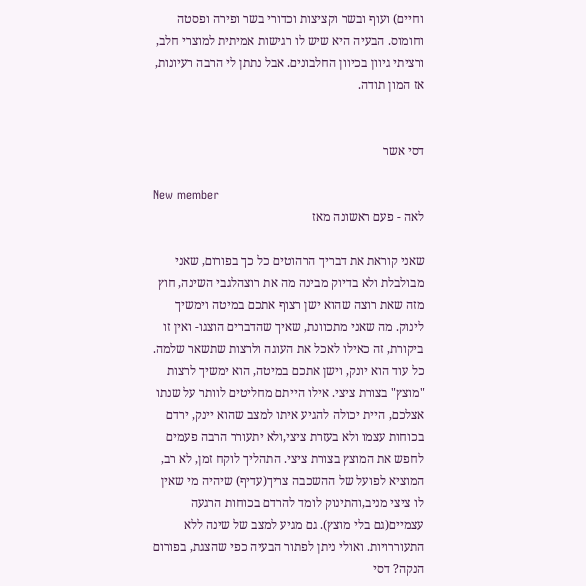וחיים) ועוף ובשר וקציצות וכדורי בשר ופירה ופסטה וחומוס. הבעיה היא שיש לו רגישות אמיתית למוצרי חלב, ורציתי גיוון בכיוון החלבונים. אבל נתתן לי הרבה רעיונות, אז המון תודה.


דסי אשר

New member
לאה - פעם ראשונה מאז

שאני קוראת את דבריך הרהוטים כל כך בפורום, שאני מבולבלת ולא בדיוק מבינה מה את רוצהלגבי השינה, חוץ מזה שאת רוצה שהוא ישן רצוף אתכם במיטה וימשיך לינוק. מה שאני מתכוונת, שאיך שהדברים הוצגו- ואין זו ביקורת, זה כאילו לאכל את העוגה ולרצות שתשאר שלמה. כל עוד הוא יונק, וישן אתכם במיטה, הוא ימשיך לרצות "מוצץ" בצורת ציצי. אילו הייתם מחליטים לוותר על שנתו אצלכם, היית יכולה להגיע איתו למצב שהוא יינק, ירדם בכוחות עצמו ולא בעזרת ציצי,ולא יתעורר הרבה פעמים לחפש את המוצץ בצורת ציצי. התהליך לוקח זמן, לא רב, המוציא לפועל של ההשכבה צריך(עדיף) שיהיה מי שאין לו ציצי מניב,והתינוק לומד להרדם בכוחות הרגעה עצמיים(גם בלי מוצץ). גם מגיע למצב של שינה ללא התעוררויות. ואולי ניתן לפתור הבעיה כפי שהצגת, בפורום הנקה? דסי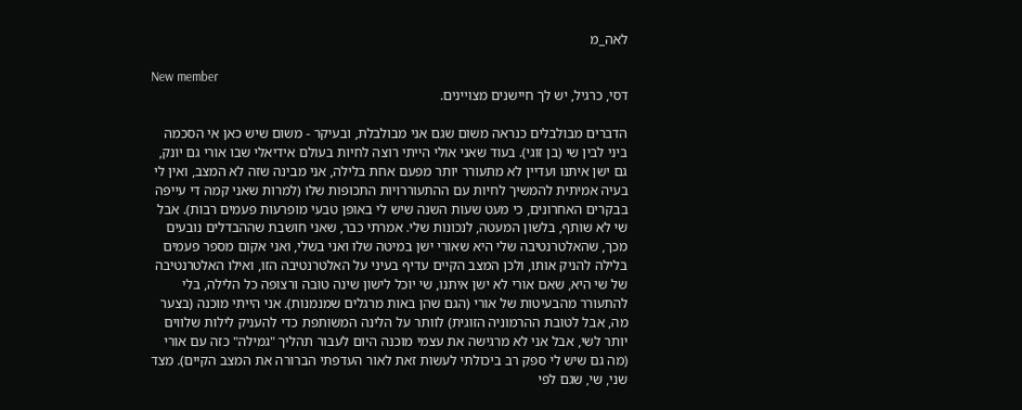לאה_מ

New member
דסי, כרגיל, יש לך חיישנים מצויינים.

הדברים מבולבלים כנראה משום שגם אני מבולבלת, ובעיקר - משום שיש כאן אי הסכמה ביני לבין שי (בן זוגי). בעוד שאני אולי הייתי רוצה לחיות בעולם אידיאלי שבו אורי גם יונק, גם ישן איתנו ועדיין לא מתעורר יותר מפעם אחת בלילה, אני מבינה שזה לא המצב, ואין לי בעיה אמיתית להמשיך לחיות עם ההתעוררויות התכופות שלו (למרות שאני קמה די עייפה בבקרים האחרונים, כי מעט שעות השנה שיש לי באופן טבעי מופרעות פעמים רבות). אבל שי לא שותף, בלשון המעטה, לנכונות שלי. אמרתי כבר, שאני חושבת שההבדלים נובעים מכך, שהאלטרנטיבה שלי היא שאורי ישן במיטה שלו ואני בשלי, ואני אקום מספר פעמים בלילה להניק אותו, ולכן המצב הקיים עדיף בעיני על האלטרנטיבה הזו, ואילו האלטרנטיבה של שי היא, שאם אורי לא ישן איתנו, שי יוכל לישון שינה טובה ורצופה כל הלילה, בלי להתעורר מהבעיטות של אורי (הגם שהן באות מרגלים שמנמנות). אני הייתי מוכנה (בצער מה, אבל לטובת ההרמוניה הזוגית) לוותר על הלינה המשותפת כדי להעניק לילות שלווים יותר לשי, אבל אני לא מרגישה את עצמי מוכנה היום לעבור תהליך "גמילה" כזה עם אורי (מה גם שיש לי ספק רב ביכולתי לעשות זאת לאור העדפתי הברורה את המצב הקיים). מצד שני, שי, שגם לפי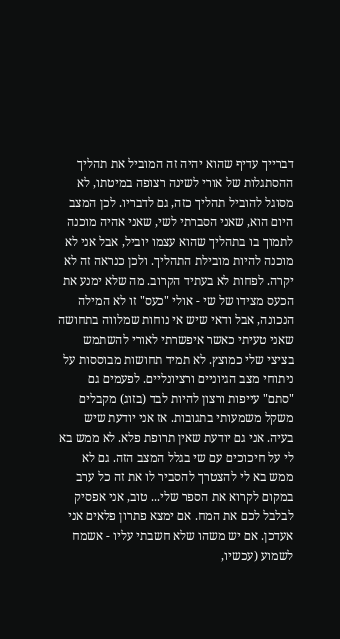דברייך עדיף שהוא יהיה זה המוביל את תהליך ההסתגלות של אורי לשינה רצופה במיטתו, לא מסוגל להוביל תהליך כזה, גם לדבריו. לכן המצב היום הוא, שאני הסברתי לשי, שאני אהיה מוכנה לתמוך בו בתהליך שהוא עצמו יוביל, אבל אני לא מוכנה להיות מובילת התהליך. ולכן כנראה זה לא יקרה. לפחות לא בעתיד הקרוב. מה שלא ימנע את הכעס מצידו של שי - אולי "כעס" זו לא המילה הנכונה, אבל ודאי שיש אי נוחות שמלווה בתחושה שאני טעיתי כאשר איפשרתי לאורי להשתמש בציצי שלי כמוצץ. לא תמיד תחושות מבוססות על ניתוחי מצב הגיוניים ורציונליים. לפעמים גם "סתם" עייפות ורצון להיות לבד (בזוג) מקבלים משקל משמעותי בתגובות. אז אני יודעת שיש בעיה. אני גם יודעת שאין תרופת פלא. לא ממש בא לי על חיכוכים עם שי בגלל המצב הזה. גם לא ממש בא לי להצטרך להסביר לו את זה כל ערב במקום לקרוא את הספר שלי... טוב, אני אפסיק לבלבל לכם את המח. אם ימצא פתרון פלאים אני אעדכן. אם יש משהו שלא חשבתי עליו - אשמח לשמוע (עכשיו,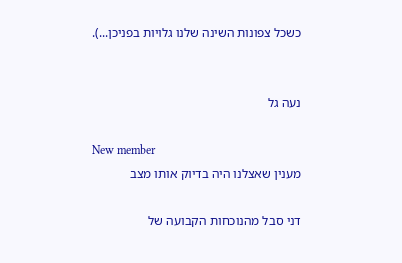כשכל צפונות השינה שלנו גלויות בפניכן...).


נעה גל

New member
מענין שאצלנו היה בדיוק אותו מצב

דני סבל מהנוכחות הקבועה של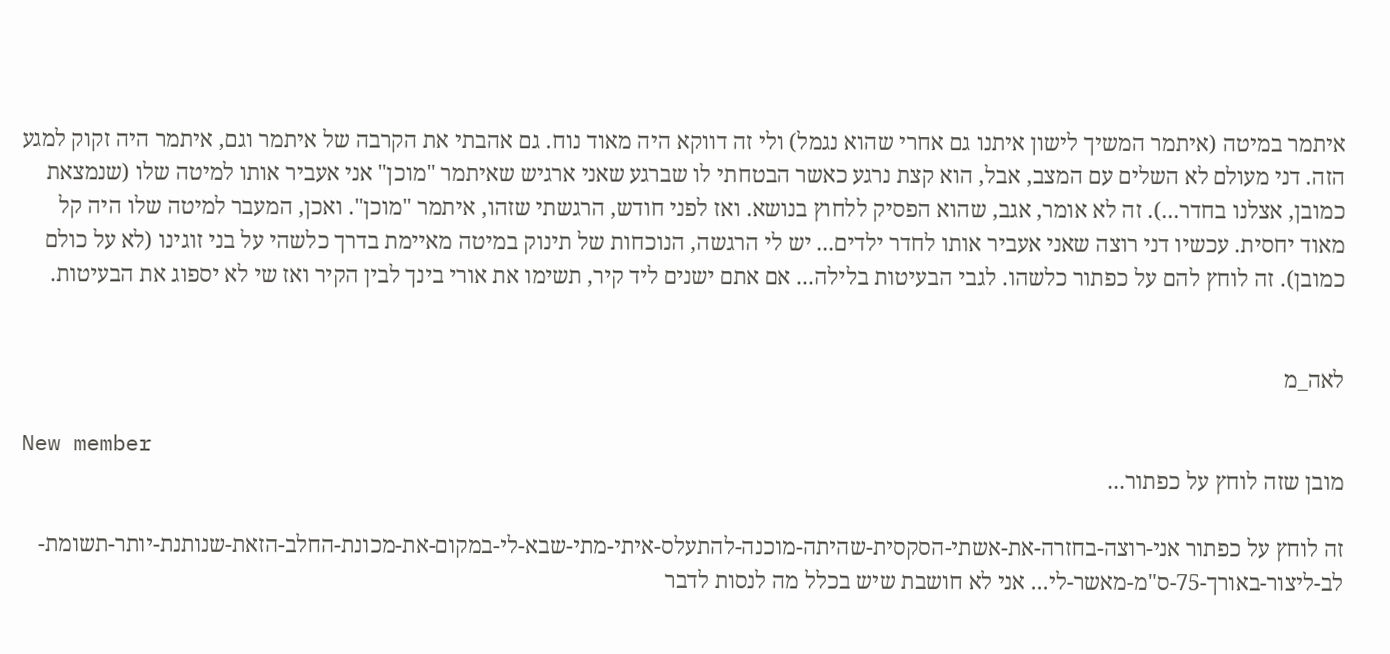איתמר במיטה (איתמר המשיך לישון איתנו גם אחרי שהוא נגמל) ולי זה דווקא היה מאוד נוח. גם אהבתי את הקרבה של איתמר וגם, איתמר היה זקוק למגע הזה. דני מעולם לא השלים עם המצב, אבל, הוא קצת נרגע כאשר הבטחתי לו שברגע שאני ארגיש שאיתמר "מוכן" אני אעביר אותו למיטה שלו (שנמצאת כמובן, אצלנו בחדר...). זה לא אומר, אגב, שהוא הפסיק ללחוץ בנושא. ואז לפני חודש, הרגשתי שזהו, איתמר "מוכן". ואכן, המעבר למיטה שלו היה קל מאוד יחסית. עכשיו דני רוצה שאני אעביר אותו לחדר ילדים... יש לי הרגשה, הנוכחות של תינוק במיטה מאיימת בדרך כלשהי על בני זוגינו (לא על כולם כמובן). זה לוחץ להם על כפתור כלשהו. לגבי הבעיטות בלילה... אם אתם ישנים ליד קיר, תשימו את אורי בינך לבין הקיר ואז שי לא יספוג את הבעיטות.


לאה_מ

New member
מובן שזה לוחץ על כפתור...

זה לוחץ על כפתור אני-רוצה-בחזרה-את-אשתי-הסקסית-שהיתה-מוכנה-להתעלס-איתי-מתי-שבא-לי-במקום-את-מכונת-החלב-הזאת-שנותנת-יותר-תשומת-לב-ליצור-באורך-75-ס"מ-מאשר-לי... אני לא חושבת שיש בכלל מה לנסות לדבר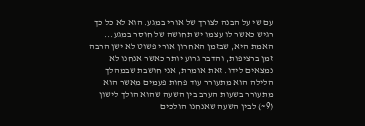עם שי על הבנה לצורך של אורי במגע. הוא לא כל כך רגיש כאשר לו עצמו יש תחושה של חוסר במגע... האמת היא, שבזמן האחרון אורי פשוט לא ישן הרבה זמן ברציפות, והדבר גרוע יותר כאשר אנחנו לא נמצאים לידו. זאת אומרת, אני חושבת שבמהלך הלילה הוא מתעורר עוד פחות פעמים מאשר הוא מתעורר בשעות הערב בין השעה שהוא הולך לישון (9~) לבין השעה שאנחנו הולכים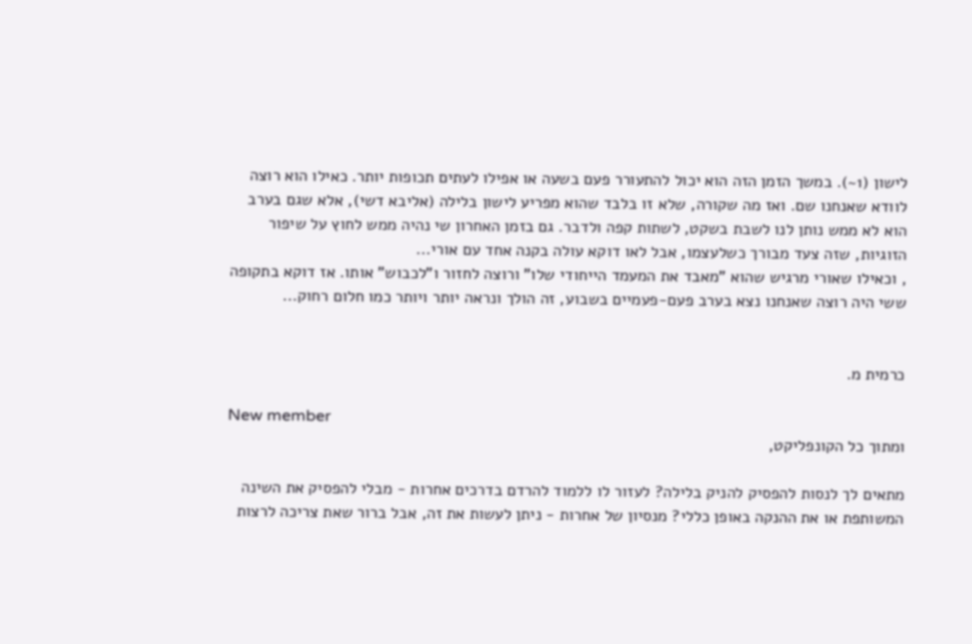לישון (1~). במשך הזמן הזה הוא יכול להתעורר פעם בשעה או אפילו לעתים תכופות יותר. כאילו הוא רוצה לוודא שאנחנו שם. ואז מה שקורה, שלא זו בלבד שהוא מפריע לישון בלילה (אליבא דשי), אלא שגם בערב הוא לא ממש נותן לנו לשבת בשקט, לשתות קפה ולדבר. גם בזמן האחרון שי נהיה ממש לחוץ על שיפור הזוגיות, שזה צעד מבורך כשלעצמו, אבל לאו דוקא עולה בקנה אחד עם אורי...
, וכאילו שאורי מרגיש שהוא "מאבד את המעמד הייחודי שלו" ורוצה לחזור ו"לכבוש" אותו. אז דוקא בתקופה ששי היה רוצה שאנחנו נצא בערב פעם-פעמיים בשבוע, זה הולך ונראה יותר ויותר כמו חלום רחוק...


כרמית מ.

New member
ומתוך כל הקונפליקט,

מתאים לך לנסות להפסיק להניק בלילה? לעזור לו ללמוד להרדם בדרכים אחרות - מבלי להפסיק את השינה המשותפת או את ההנקה באופן כללי? מנסיון של אחרות - ניתן לעשות את זה, אבל ברור שאת צריכה לרצות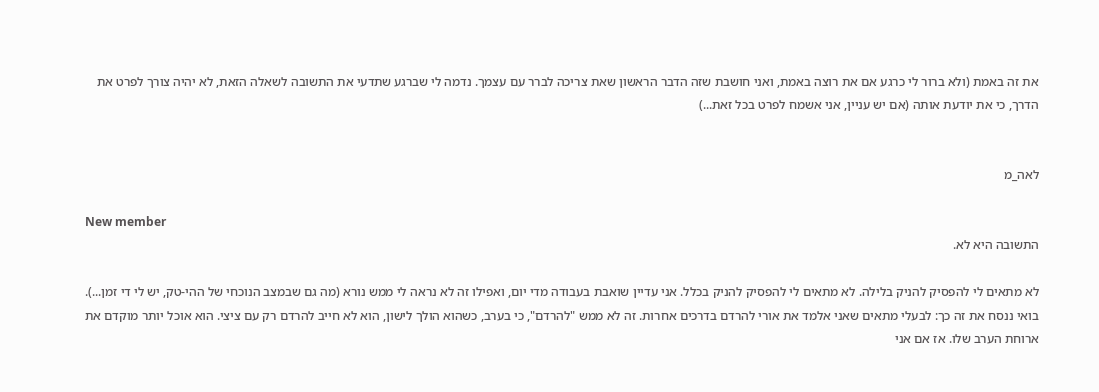את זה באמת (ולא ברור לי כרגע אם את רוצה באמת, ואני חושבת שזה הדבר הראשון שאת צריכה לברר עם עצמך. נדמה לי שברגע שתדעי את התשובה לשאלה הזאת, לא יהיה צורך לפרט את הדרך, כי את יודעת אותה (אם יש עניין, אני אשמח לפרט בכל זאת...)


לאה_מ

New member
התשובה היא לא.

לא מתאים לי להפסיק להניק בלילה. לא מתאים לי להפסיק להניק בכלל. אני עדיין שואבת בעבודה מדי יום, ואפילו זה לא נראה לי ממש נורא (מה גם שבמצב הנוכחי של ההי-טק, יש לי די זמן...). בואי ננסח את זה כך: לבעלי מתאים שאני אלמד את אורי להרדם בדרכים אחרות. זה לא ממש "להרדם", כי בערב, כשהוא הולך לישון, הוא לא חייב להרדם רק עם ציצי. הוא אוכל יותר מוקדם את ארוחת הערב שלו. אז אם אני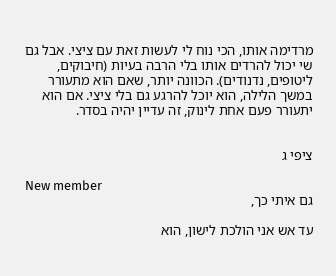מרדימה אותו, הכי נוח לי לעשות זאת עם ציצי. אבל גם שי יכול להרדים אותו בלי הרבה בעיות (חיבוקים, ליטופים, נדנודים). הכוונה יותר, שאם הוא מתעורר במשך הלילה, הוא יוכל להרגע גם בלי ציצי. אם הוא יתעורר פעם אחת לינוק, זה עדיין יהיה בסדר.


ציפי ג

New member
גם איתי כך,

עד אש אני הולכת לישון, הוא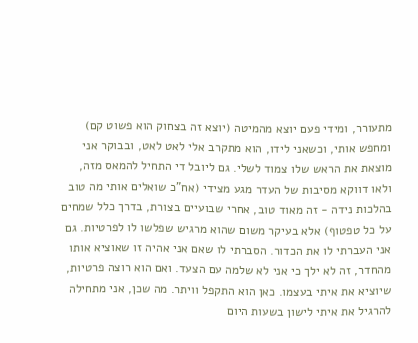מתעורר, ומידי פעם יוצא מהמיטה (יוצא זה בצחוק הוא פשוט קם) ומחפש אותי, וכשאני לידו, הוא מתקרב אלי לאט לאט, ובבוקר אני מוצאת את הראש שלו צמוד לשלי. גם ליובל די התחיל להמאס מזה, ולאו דווקא מסיבות של העדר מגע מצידי (אח"כ שואלים אותי מה טוב בהלכות נידה - זה מאוד טוב, אחרי שבועיים בצורת, בדרך כלל שמחים על כל טפטוף) אלא בעיקר משום שהוא מרגיש שפלשו לו לפרטיות. גם אני העברתי לו את הכדור. הסברתי לו שאם אני אהיה זו שאוציא אותו מהחדר, זה לא ילך כי אני לא שלמה עם הצעד. ואם הוא רוצה פרטיות, שיוציא את איתי בעצמו. כאן הוא התקפל וויתר. מה שכן, אני מתחילה להרגיל את איתי לישון בשעות היום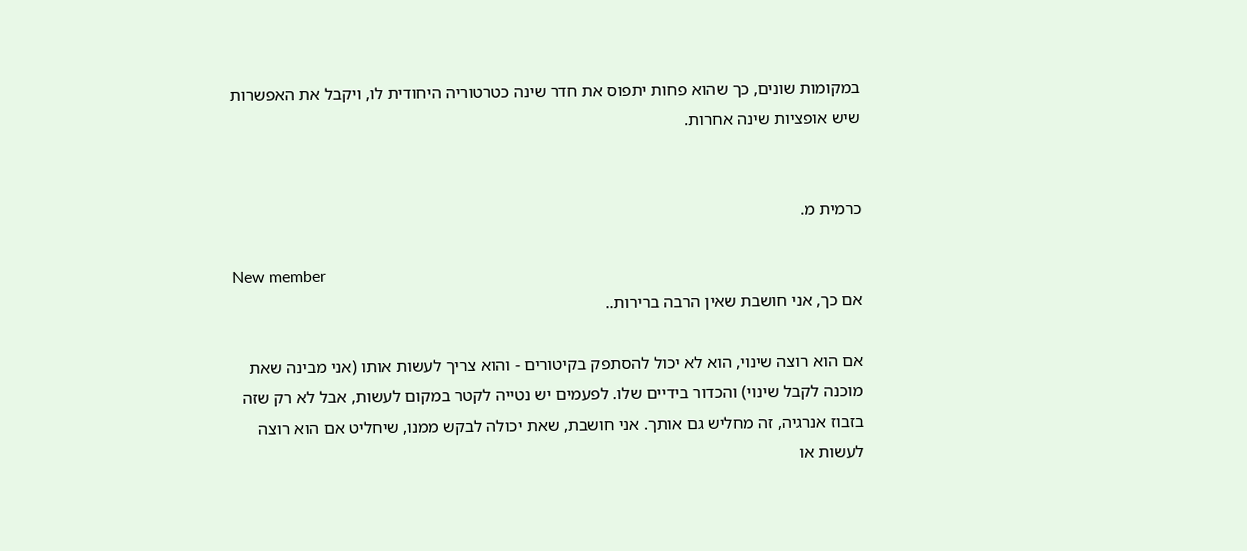במקומות שונים, כך שהוא פחות יתפוס את חדר שינה כטרטוריה היחודית לו, ויקבל את האפשרות שיש אופציות שינה אחרות.


כרמית מ.

New member
אם כך, אני חושבת שאין הרבה ברירות..

אם הוא רוצה שינוי, הוא לא יכול להסתפק בקיטורים - והוא צריך לעשות אותו (אני מבינה שאת מוכנה לקבל שינוי) והכדור בידיים שלו. לפעמים יש נטייה לקטר במקום לעשות, אבל לא רק שזה בזבוז אנרגיה, זה מחליש גם אותך. אני חושבת, שאת יכולה לבקש ממנו, שיחליט אם הוא רוצה לעשות או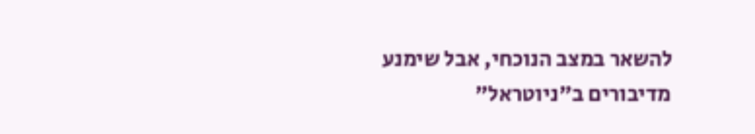להשאר במצב הנוכחי, אבל שימנע מדיבורים ב"ניוטראל"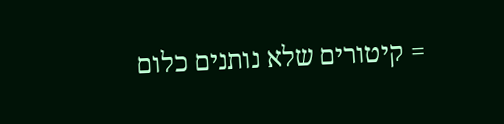= קיטורים שלא נותנים כלום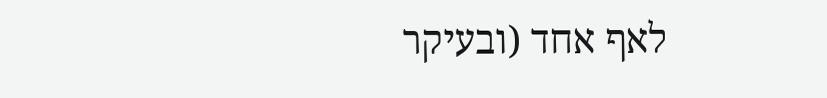לאף אחד (ובעיקר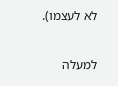לא לעצמו).

למעלה